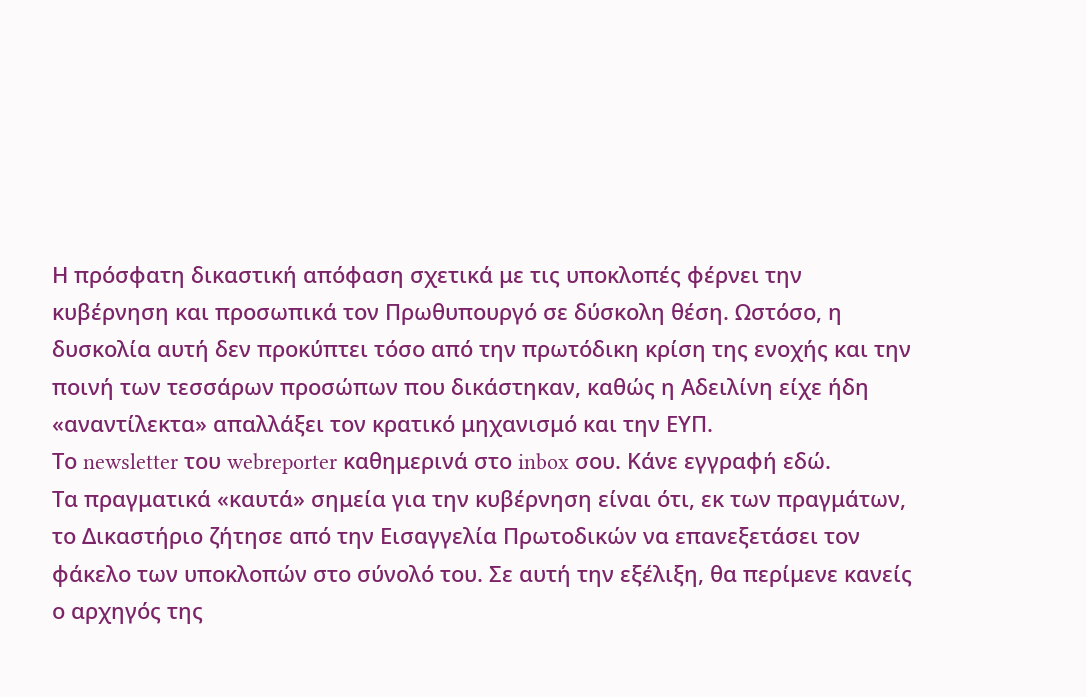Η πρόσφατη δικαστική απόφαση σχετικά με τις υποκλοπές φέρνει την κυβέρνηση και προσωπικά τον Πρωθυπουργό σε δύσκολη θέση. Ωστόσο, η δυσκολία αυτή δεν προκύπτει τόσο από την πρωτόδικη κρίση της ενοχής και την ποινή των τεσσάρων προσώπων που δικάστηκαν, καθώς η Αδειλίνη είχε ήδη «αναντίλεκτα» απαλλάξει τον κρατικό μηχανισμό και την ΕΥΠ.
Το newsletter του webreporter καθημερινά στο inbox σου. Κάνε εγγραφή εδώ.
Τα πραγματικά «καυτά» σημεία για την κυβέρνηση είναι ότι, εκ των πραγμάτων, το Δικαστήριο ζήτησε από την Εισαγγελία Πρωτοδικών να επανεξετάσει τον φάκελο των υποκλοπών στο σύνολό του. Σε αυτή την εξέλιξη, θα περίμενε κανείς ο αρχηγός της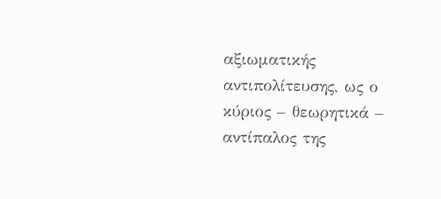αξιωματικής αντιπολίτευσης, ως ο κύριος – θεωρητικά – αντίπαλος της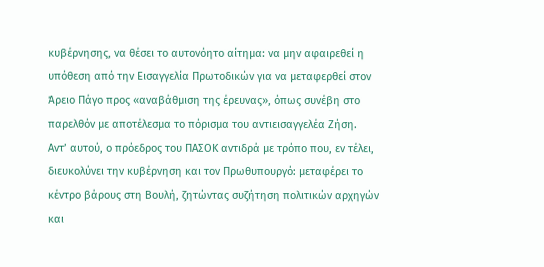κυβέρνησης, να θέσει το αυτονόητο αίτημα: να μην αφαιρεθεί η υπόθεση από την Εισαγγελία Πρωτοδικών για να μεταφερθεί στον Άρειο Πάγο προς «αναβάθμιση της έρευνας», όπως συνέβη στο παρελθόν με αποτέλεσμα το πόρισμα του αντιεισαγγελέα Ζήση.
Αντ’ αυτού, ο πρόεδρος του ΠΑΣΟΚ αντιδρά με τρόπο που, εν τέλει, διευκολύνει την κυβέρνηση και τον Πρωθυπουργό: μεταφέρει το κέντρο βάρους στη Βουλή, ζητώντας συζήτηση πολιτικών αρχηγών και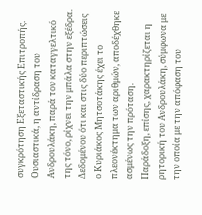συγκρότηση Εξεταστικής Επιτροπής. Ουσιαστικά, η αντίδραση του Ανδρουλάκη, παρά τον καταγγελτικό της τόνο, ρίχνει την μπάλα στην εξέδρα. Δεδομένου ότι και στις δύο περιπτώσεις ο Κυριάκος Μητσοτάκης έχει το πλεονέκτημα των αριθμών, αποδέχθηκε ασμένως την πρόταση.
Παράδοξη, επίσης, χαρακτηρίζεται η ρητορική του Ανδρουλάκη, σύμφωνα με την οποία με την απόφαση του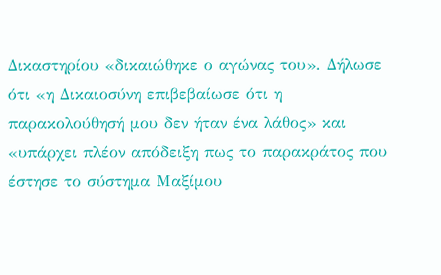Δικαστηρίου «δικαιώθηκε ο αγώνας του». Δήλωσε ότι «η Δικαιοσύνη επιβεβαίωσε ότι η παρακολούθησή μου δεν ήταν ένα λάθος» και «υπάρχει πλέον απόδειξη πως το παρακράτος που έστησε το σύστημα Μαξίμου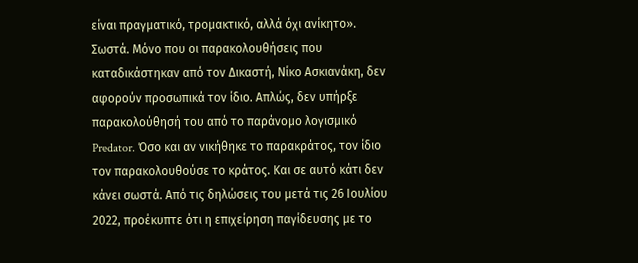είναι πραγματικό, τρομακτικό, αλλά όχι ανίκητο».
Σωστά. Μόνο που οι παρακολουθήσεις που καταδικάστηκαν από τον Δικαστή, Νίκο Ασκιανάκη, δεν αφορούν προσωπικά τον ίδιο. Απλώς, δεν υπήρξε παρακολούθησή του από το παράνομο λογισμικό Predator. Όσο και αν νικήθηκε το παρακράτος, τον ίδιο τον παρακολουθούσε το κράτος. Και σε αυτό κάτι δεν κάνει σωστά. Από τις δηλώσεις του μετά τις 26 Ιουλίου 2022, προέκυπτε ότι η επιχείρηση παγίδευσης με το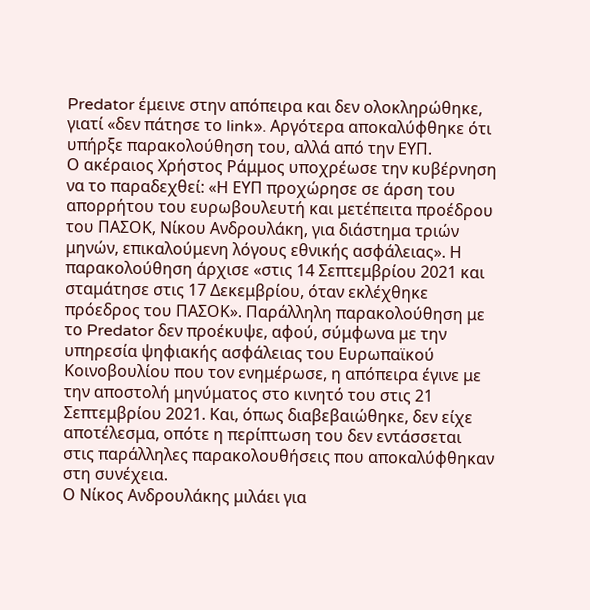Predator έμεινε στην απόπειρα και δεν ολοκληρώθηκε, γιατί «δεν πάτησε το link». Αργότερα αποκαλύφθηκε ότι υπήρξε παρακολούθηση του, αλλά από την ΕΥΠ.
Ο ακέραιος Χρήστος Ράμμος υποχρέωσε την κυβέρνηση να το παραδεχθεί: «Η ΕΥΠ προχώρησε σε άρση του απορρήτου του ευρωβουλευτή και μετέπειτα προέδρου του ΠΑΣΟΚ, Νίκου Ανδρουλάκη, για διάστημα τριών μηνών, επικαλούμενη λόγους εθνικής ασφάλειας». Η παρακολούθηση άρχισε «στις 14 Σεπτεμβρίου 2021 και σταμάτησε στις 17 Δεκεμβρίου, όταν εκλέχθηκε πρόεδρος του ΠΑΣΟΚ». Παράλληλη παρακολούθηση με το Predator δεν προέκυψε, αφού, σύμφωνα με την υπηρεσία ψηφιακής ασφάλειας του Ευρωπαϊκού Κοινοβουλίου που τον ενημέρωσε, η απόπειρα έγινε με την αποστολή μηνύματος στο κινητό του στις 21 Σεπτεμβρίου 2021. Και, όπως διαβεβαιώθηκε, δεν είχε αποτέλεσμα, οπότε η περίπτωση του δεν εντάσσεται στις παράλληλες παρακολουθήσεις που αποκαλύφθηκαν στη συνέχεια.
Ο Νίκος Ανδρουλάκης μιλάει για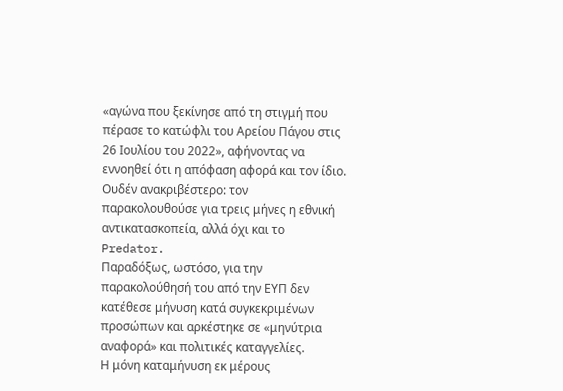«αγώνα που ξεκίνησε από τη στιγμή που πέρασε το κατώφλι του Αρείου Πάγου στις 26 Ιουλίου του 2022», αφήνοντας να εννοηθεί ότι η απόφαση αφορά και τον ίδιο. Ουδέν ανακριβέστερο: τον παρακολουθούσε για τρεις μήνες η εθνική αντικατασκοπεία, αλλά όχι και το Predator.
Παραδόξως, ωστόσο, για την παρακολούθησή του από την ΕΥΠ δεν κατέθεσε μήνυση κατά συγκεκριμένων προσώπων και αρκέστηκε σε «μηνύτρια αναφορά» και πολιτικές καταγγελίες.
Η μόνη καταμήνυση εκ μέρους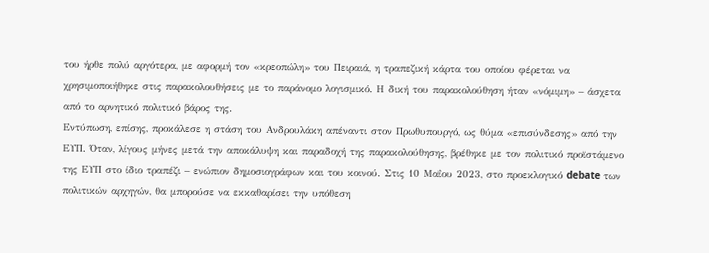του ήρθε πολύ αργότερα, με αφορμή τον «κρεοπώλη» του Πειραιά, η τραπεζική κάρτα του οποίου φέρεται να χρησιμοποιήθηκε στις παρακολουθήσεις με το παράνομο λογισμικό. Η δική του παρακολούθηση ήταν «νόμιμη» – άσχετα από το αρνητικό πολιτικό βάρος της.
Εντύπωση, επίσης, προκάλεσε η στάση του Ανδρουλάκη απέναντι στον Πρωθυπουργό, ως θύμα «επισύνδεσης» από την ΕΥΠ. Όταν, λίγους μήνες μετά την αποκάλυψη και παραδοχή της παρακολούθησης, βρέθηκε με τον πολιτικό προϊστάμενο της ΕΥΠ στο ίδιο τραπέζι – ενώπιον δημοσιογράφων και του κοινού. Στις 10 Μαΐου 2023, στο προεκλογικό debate των πολιτικών αρχηγών, θα μπορούσε να εκκαθαρίσει την υπόθεση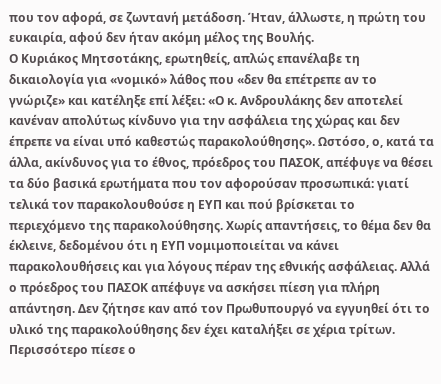που τον αφορά, σε ζωντανή μετάδοση. Ήταν, άλλωστε, η πρώτη του ευκαιρία, αφού δεν ήταν ακόμη μέλος της Βουλής.
Ο Κυριάκος Μητσοτάκης, ερωτηθείς, απλώς επανέλαβε τη δικαιολογία για «νομικό» λάθος που «δεν θα επέτρεπε αν το γνώριζε» και κατέληξε επί λέξει: «Ο κ. Ανδρουλάκης δεν αποτελεί κανέναν απολύτως κίνδυνο για την ασφάλεια της χώρας και δεν έπρεπε να είναι υπό καθεστώς παρακολούθησης». Ωστόσο, ο, κατά τα άλλα, ακίνδυνος για το έθνος, πρόεδρος του ΠΑΣΟΚ, απέφυγε να θέσει τα δύο βασικά ερωτήματα που τον αφορούσαν προσωπικά: γιατί τελικά τον παρακολουθούσε η ΕΥΠ και πού βρίσκεται το περιεχόμενο της παρακολούθησης. Χωρίς απαντήσεις, το θέμα δεν θα έκλεινε, δεδομένου ότι η ΕΥΠ νομιμοποιείται να κάνει παρακολουθήσεις και για λόγους πέραν της εθνικής ασφάλειας. Αλλά ο πρόεδρος του ΠΑΣΟΚ απέφυγε να ασκήσει πίεση για πλήρη απάντηση. Δεν ζήτησε καν από τον Πρωθυπουργό να εγγυηθεί ότι το υλικό της παρακολούθησης δεν έχει καταλήξει σε χέρια τρίτων. Περισσότερο πίεσε ο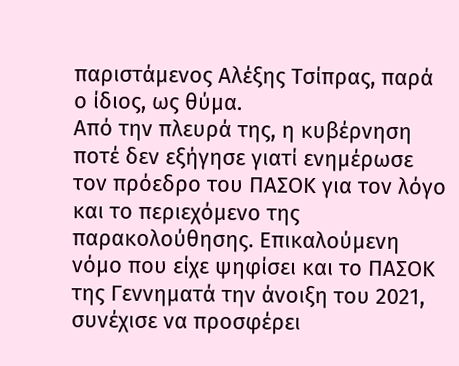παριστάμενος Αλέξης Τσίπρας, παρά ο ίδιος, ως θύμα.
Από την πλευρά της, η κυβέρνηση ποτέ δεν εξήγησε γιατί ενημέρωσε τον πρόεδρο του ΠΑΣΟΚ για τον λόγο και το περιεχόμενο της παρακολούθησης. Επικαλούμενη νόμο που είχε ψηφίσει και το ΠΑΣΟΚ της Γεννηματά την άνοιξη του 2021, συνέχισε να προσφέρει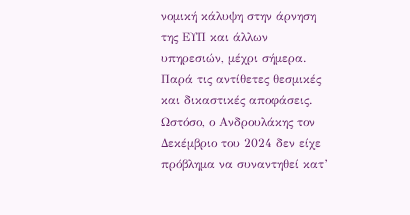νομική κάλυψη στην άρνηση της ΕΥΠ και άλλων υπηρεσιών, μέχρι σήμερα. Παρά τις αντίθετες θεσμικές και δικαστικές αποφάσεις.
Ωστόσο, ο Ανδρουλάκης τον Δεκέμβριο του 2024 δεν είχε πρόβλημα να συναντηθεί κατ’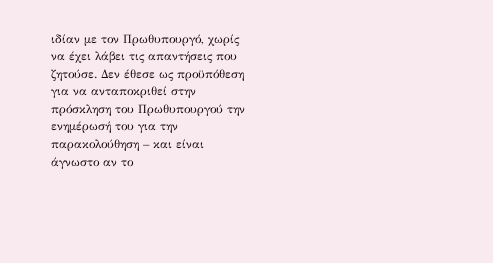ιδίαν με τον Πρωθυπουργό, χωρίς να έχει λάβει τις απαντήσεις που ζητούσε. Δεν έθεσε ως προϋπόθεση για να ανταποκριθεί στην πρόσκληση του Πρωθυπουργού την ενημέρωσή του για την παρακολούθηση – και είναι άγνωστο αν το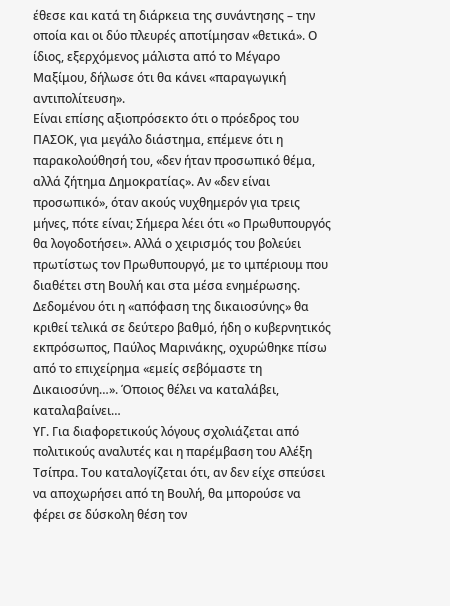έθεσε και κατά τη διάρκεια της συνάντησης – την οποία και οι δύο πλευρές αποτίμησαν «θετικά». Ο ίδιος, εξερχόμενος μάλιστα από το Μέγαρο Μαξίμου, δήλωσε ότι θα κάνει «παραγωγική αντιπολίτευση».
Είναι επίσης αξιοπρόσεκτο ότι ο πρόεδρος του ΠΑΣΟΚ, για μεγάλο διάστημα, επέμενε ότι η παρακολούθησή του, «δεν ήταν προσωπικό θέμα, αλλά ζήτημα Δημοκρατίας». Αν «δεν είναι προσωπικό», όταν ακούς νυχθημερόν για τρεις μήνες, πότε είναι; Σήμερα λέει ότι «ο Πρωθυπουργός θα λογοδοτήσει». Αλλά ο χειρισμός του βολεύει πρωτίστως τον Πρωθυπουργό, με το ιμπέριουμ που διαθέτει στη Βουλή και στα μέσα ενημέρωσης.
Δεδομένου ότι η «απόφαση της δικαιοσύνης» θα κριθεί τελικά σε δεύτερο βαθμό, ήδη ο κυβερνητικός εκπρόσωπος, Παύλος Μαρινάκης, οχυρώθηκε πίσω από το επιχείρημα «εμείς σεβόμαστε τη Δικαιοσύνη…». Όποιος θέλει να καταλάβει, καταλαβαίνει…
ΥΓ. Για διαφορετικούς λόγους σχολιάζεται από πολιτικούς αναλυτές και η παρέμβαση του Αλέξη Τσίπρα. Του καταλογίζεται ότι, αν δεν είχε σπεύσει να αποχωρήσει από τη Βουλή, θα μπορούσε να φέρει σε δύσκολη θέση τον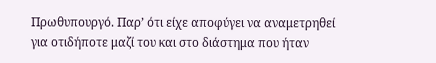Πρωθυπουργό. Παρ’ ότι είχε αποφύγει να αναμετρηθεί για οτιδήποτε μαζί του και στο διάστημα που ήταν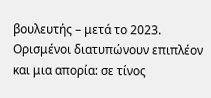βουλευτής – μετά το 2023.
Ορισμένοι διατυπώνουν επιπλέον και μια απορία: σε τίνος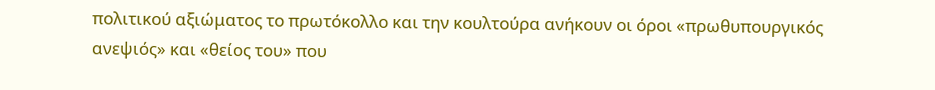πολιτικού αξιώματος το πρωτόκολλο και την κουλτούρα ανήκουν οι όροι «πρωθυπουργικός ανεψιός» και «θείος του» που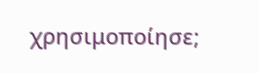χρησιμοποίησε;